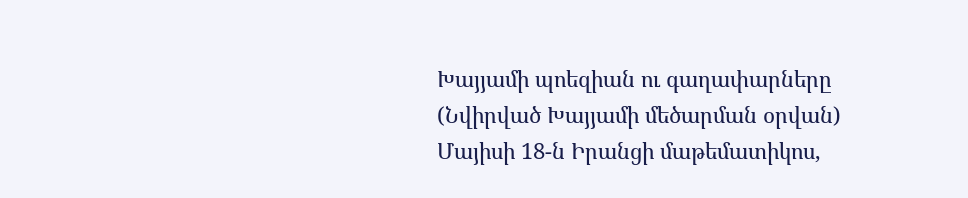Խայյամի պոեզիան ու գաղափարները (Նվիրված Խայյամի մեծարման օրվան)
Մայիսի 18-ն Իրանցի մաթեմատիկոս,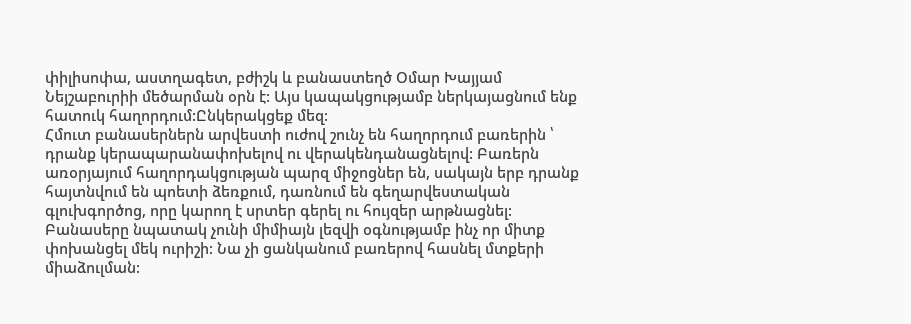փիլիսոփա, աստղագետ, բժիշկ և բանաստեղծ Օմար Խայյամ Նեյշաբուրիի մեծարման օրն է: Այս կապակցությամբ ներկայացնում ենք հատուկ հաղորդում:Ընկերակցեք մեզ:
Հմուտ բանասերներն արվեստի ուժով շունչ են հաղորդում բառերին ՝ դրանք կերապարանափոխելով ու վերակենդանացնելով: Բառերն առօրյայում հաղորդակցության պարզ միջոցներ են, սակայն երբ դրանք հայտնվում են պոետի ձեռքում, դառնում են գեղարվեստական գլուխգործոց, որը կարող է սրտեր գերել ու հույզեր արթնացնել: Բանասերը նպատակ չունի միմիայն լեզվի օգնությամբ ինչ որ միտք փոխանցել մեկ ուրիշի: Նա չի ցանկանում բառերով հասնել մտքերի միաձուլման: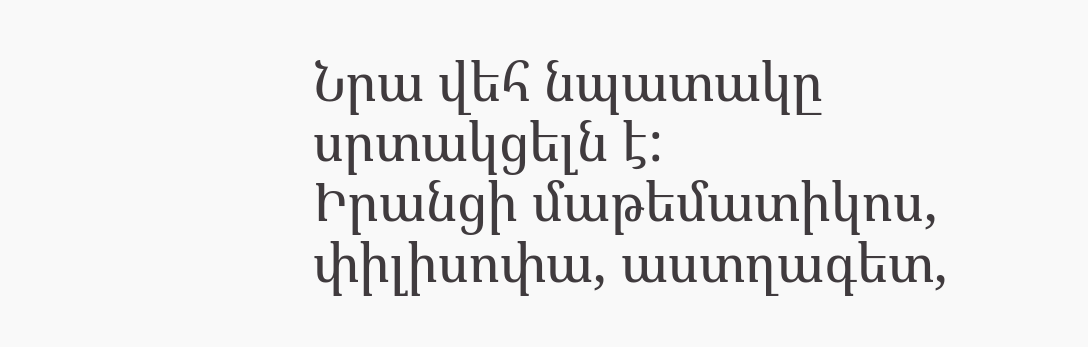Նրա վեհ նպատակը սրտակցելն է:
Իրանցի մաթեմատիկոս, փիլիսոփա, աստղագետ,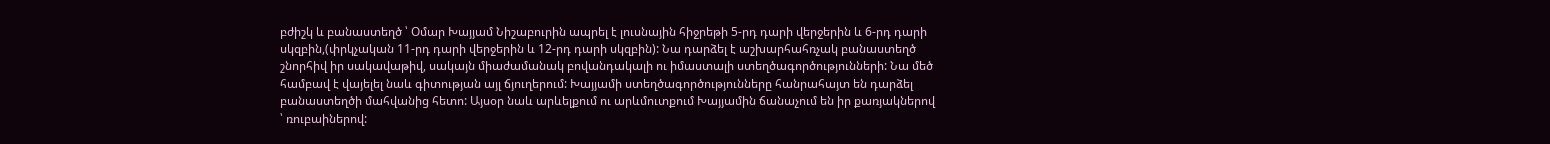բժիշկ և բանաստեղծ ՝ Օմար Խայյամ Նիշաբուրին ապրել է լուսնային հիջրեթի 5-րդ դարի վերջերին և 6-րդ դարի սկզբին,(փրկչական 11-րդ դարի վերջերին և 12-րդ դարի սկզբին): Նա դարձել է աշխարհահռչակ բանաստեղծ շնորհիվ իր սակավաթիվ, սակայն միաժամանակ բովանդակալի ու իմաստալի ստեղծագործությունների: Նա մեծ համբավ է վայելել նաև գիտության այլ ճյուղերում: Խայյամի ստեղծագործությունները հանրահայտ են դարձել բանաստեղծի մահվանից հետո: Այսօր նաև արևելքում ու արևմուտքում Խայյամին ճանաչում են իր քառյակներով ՝ ռուբաիներով: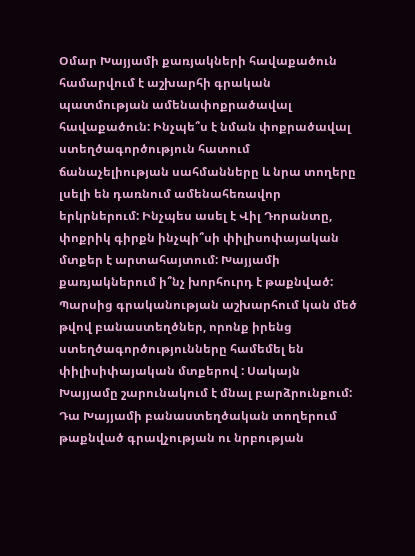Օմար Խայյամի քառյակների հավաքածուն համարվում է աշխարհի գրական պատմության ամենափոքրածավալ հավաքածուն: Ինչպե՞ս է նման փոքրածավալ ստեղծագործություն հատում ճանաչելիության սահմանները և նրա տողերը լսելի են դառնում ամենահեռավոր երկրներում: Ինչպես ասել է Վիլ Դորանտը, փոքրիկ գիրքն ինչպի՞սի փիլիսոփայական մտքեր է արտահայտում: Խայյամի քառյակներում ի՞նչ խորհուրդ է թաքնված: Պարսից գրականության աշխարհում կան մեծ թվով բանաստեղծներ, որոնք իրենց ստեղծագործությունները համեմել են փիլիսիփայական մտքերով : Սակայն Խայյամը շարունակում է մնալ բարձրունքում: Դա Խայյամի բանաստեղծական տողերում թաքնված գրավչության ու նրբության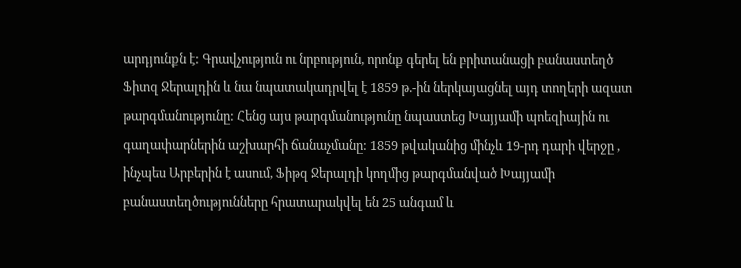արդյունքն է: Գրավչություն ու նրբություն, որոնք գերել են բրիտանացի բանաստեղծ Ֆիտզ Ջերալդին և նա նպատակադրվել է 1859 թ.-ին ներկայացնել այդ տողերի ազատ թարգմանությունը: Հենց այս թարգմանությունը նպաստեց Խայյամի պոեզիային ու գաղափարներին աշխարհի ճանաչմանը: 1859 թվականից մինչև 19-րդ դարի վերջը , ինչպես Արբերին է ասում, Ֆիթզ Ջերալդի կողմից թարգմանված Խայյամի բանաստեղծությունները հրատարակվել են 25 անգամ և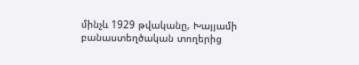մինչև 1929 թվականը, Խայյամի բանաստեղծական տողերից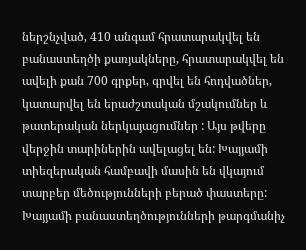ներշնչված, 410 անգամ հրատարակվել են բանաստեղծի քառյակները, հրատարակվել են ավելի քան 700 գրքեր, գրվել են հոդվածներ, կատարվել են երաժշտական մշակումներ և թատերական ներկայացումներ : Այս թվերը վերջին տարիներին ավելացել են: Խայյամի տիեզերական համբավի մասին են վկայում տարբեր մեծությունների բերած փաստերը: Խայյամի բանաստեղծությունների թարգմանիչ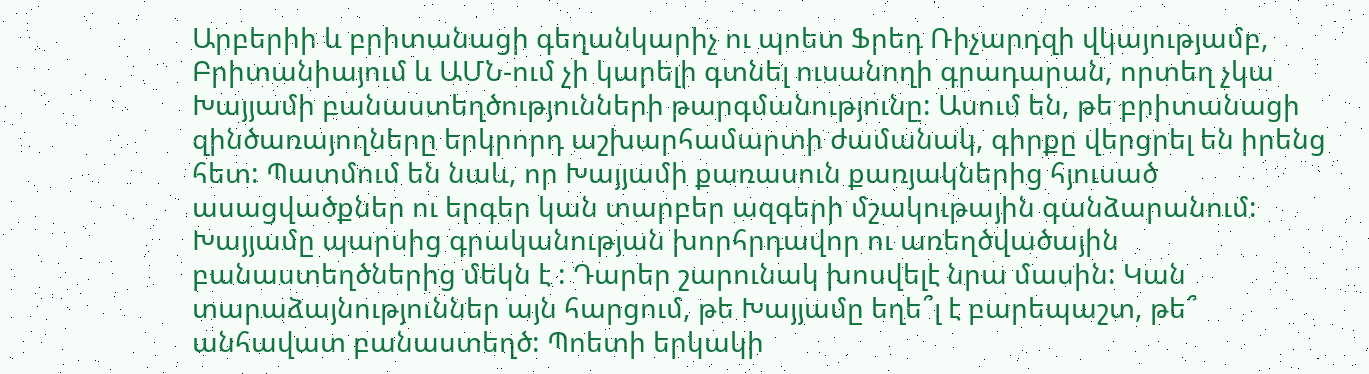Արբերիի և բրիտանացի գեղանկարիչ ու պոետ Ֆրեդ Ռիչարդզի վկայությամբ, Բրիտանիայում և ԱՄՆ-ում չի կարելի գտնել ուսանողի գրադարան, որտեղ չկա Խայյամի բանաստեղծությունների թարգմանությունը: Ասում են, թե բրիտանացի զինծառայողները երկրորդ աշխարհամարտի ժամանակ, գիրքը վերցրել են իրենց հետ: Պատմում են նաև, որ Խայյամի քառասուն քառյակներից հյուսած ասացվածքներ ու երգեր կան տարբեր ազգերի մշակութային գանձարանում:
Խայյամը պարսից գրականության խորհրդավոր ու առեղծվածային բանաստեղծներից մեկն է : Դարեր շարունակ խոսվելէ նրա մասին: Կան տարաձայնություններ այն հարցում, թե Խայյամը եղե՞լ է բարեպաշտ, թե՞ անհավատ բանաստեղծ: Պոետի երկակի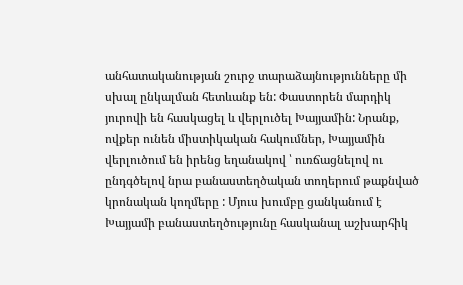անհատականության շուրջ տարաձայնությունները մի սխալ ընկալման հետևանք են: Փաստորեն մարդիկ յուրովի են հասկացել և վերլուծել Խայյամին: Նրանք, ովքեր ունեն միստիկական հակումներ, Խայյամին վերլուծում են իրենց եղանակով ՝ ուռճացնելով ու ընդգծելով նրա բանաստեղծական տողերում թաքնված կրոնական կողմերը : Մյուս խումբը ցանկանում է Խայյամի բանաստեղծությունը հասկանալ աշխարհիկ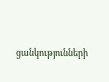ցանկությունների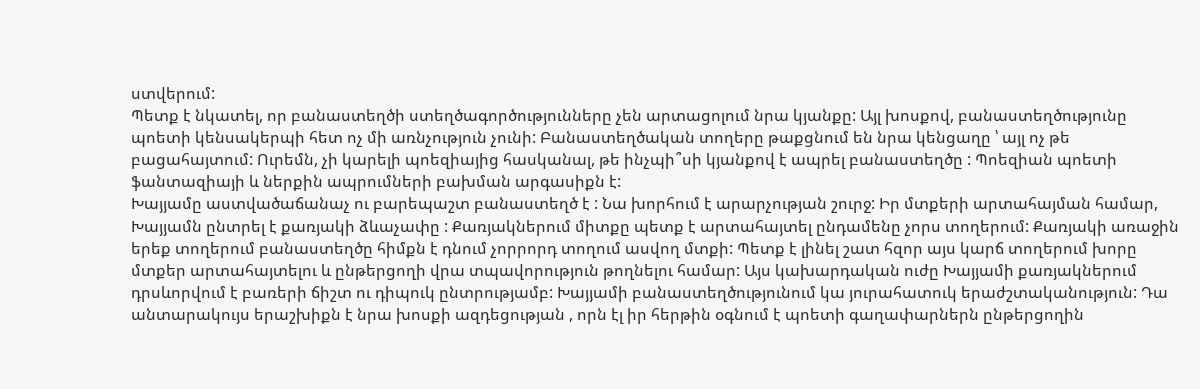ստվերում:
Պետք է նկատել, որ բանաստեղծի ստեղծագործությունները չեն արտացոլում նրա կյանքը: Այլ խոսքով, բանաստեղծությունը պոետի կենսակերպի հետ ոչ մի առնչություն չունի: Բանաստեղծական տողերը թաքցնում են նրա կենցաղը ՝ այլ ոչ թե բացահայտում: Ուրեմն, չի կարելի պոեզիայից հասկանալ, թե ինչպի՞սի կյանքով է ապրել բանաստեղծը : Պոեզիան պոետի ֆանտազիայի և ներքին ապրումների բախման արգասիքն է:
Խայյամը աստվածաճանաչ ու բարեպաշտ բանաստեղծ է : Նա խորհում է արարչության շուրջ: Իր մտքերի արտահայման համար, Խայյամն ընտրել է քառյակի ձևաչափը : Քառյակներում միտքը պետք է արտահայտել ընդամենը չորս տողերում: Քառյակի առաջին երեք տողերում բանաստեղծը հիմքն է դնում չորրորդ տողում ասվող մտքի: Պետք է լինել շատ հզոր այս կարճ տողերում խորը մտքեր արտահայտելու և ընթերցողի վրա տպավորություն թողնելու համար: Այս կախարդական ուժը Խայյամի քառյակներում դրսևորվում է բառերի ճիշտ ու դիպուկ ընտրությամբ: Խայյամի բանաստեղծությունում կա յուրահատուկ երաժշտականություն: Դա անտարակույս երաշխիքն է նրա խոսքի ազդեցության , որն էլ իր հերթին օգնում է պոետի գաղափարներն ընթերցողին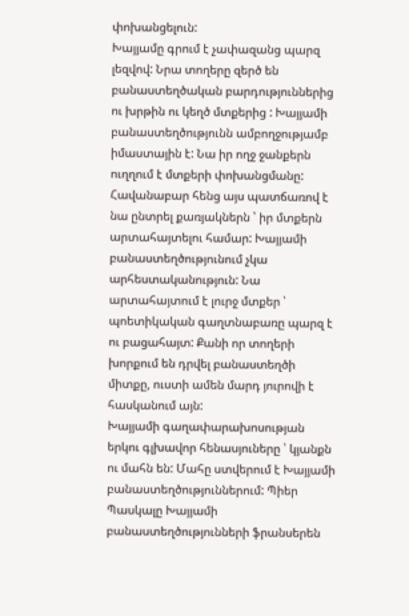փոխանցելուն:
Խայյամը գրում է չափազանց պարզ լեզվով: Նրա տողերը զերծ են բանաստեղծական բարդություններից ու խրթին ու կեղծ մտքերից : Խայյամի բանաստեղծությունն ամբողջությամբ իմաստային է: Նա իր ողջ ջանքերն ուղղում է մտքերի փոխանցմանը: Հավանաբար հենց այս պատճառով է նա ընտրել քառյակներն ՝ իր մտքերն արտահայտելու համար: Խայյամի բանաստեղծությունում չկա արհեստականություն: Նա արտահայտում է լուրջ մտքեր ՝ պոետիկական գաղտնաբառը պարզ է ու բացահայտ: Քանի որ տողերի խորքում են դրվել բանաստեղծի միտքը, ուստի ամեն մարդ յուրովի է հասկանում այն:
Խայյամի գաղափարախոսության երկու գլխավոր հենասյուները ՝ կյանքն ու մահն են: Մահը ստվերում է Խայյամի բանաստեղծություններում: Պիեր Պասկալը Խայյամի բանաստեղծությունների ֆրանսերեն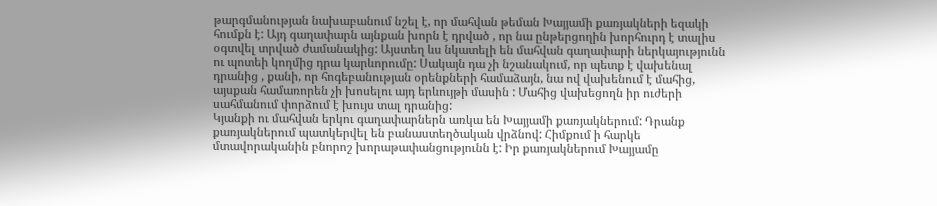թարգմանության նախաբանում նշել է, որ մահվան թեման Խայյամի քառյակների եզակի հումքն է: Այդ գաղափարն այնքան խորն է դրված , որ նա ընթերցողին խորհուրդ է տալիս օգտվել տրված ժամանակից: Այստեղ ևս նկատելի են մահվան գաղափարի ներկայությունն ու պոտեի կողմից դրա կարևորումը: Սակայն դա չի նշանակում, որ պետք է վախենալ դրանից , քանի, որ հոգեբանության օրենքների համաձայն, նա ով վախենում է մահից, այսքան համառորեն չի խոսելու այդ երևույթի մասին : Մահից վախեցողն իր ուժերի սահմանում փորձում է խույս տալ դրանից:
Կյանքի ու մահվան երկու գաղափարներն առկա են Խայյամի քառյակներում: Դրանք քառյակներում պատկերվել են բանաստեղծական վրձնով: Հիմքում ի հարկե մտավորականին բնորոշ խորաթափանցությունն է: Իր քառյակներում Խայյամը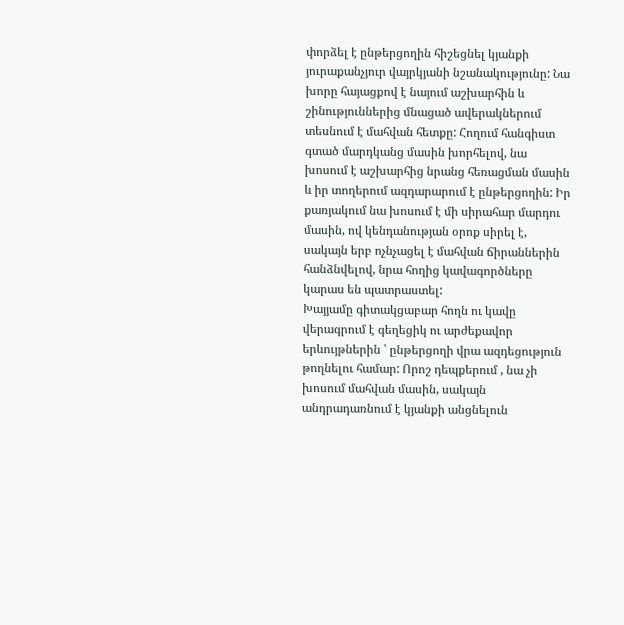փորձել է ընթերցողին հիշեցնել կյանքի յուրաքանչյուր վայրկյանի նշանակությունը: Նա խորը հայացքով է նայում աշխարհին և շինություններից մնացած ավերակներում տեսնում է մահվան հետքը: Հողում հանգիստ գտած մարդկանց մասին խորհելով, նա խոսում է աշխարհից նրանց հեռացման մասին և իր տողերում ազդարարում է ընթերցողին: Իր քառյակում նա խոսում է մի սիրահար մարդու մասին, ով կենդանության օրոք սիրել է, սակայն երբ ոչնչացել է մահվան ճիրաններին հանձնվելով, նրա հողից կավագործները կարաս են պատրաստել:
Խայյամը գիտակցաբար հողն ու կավը վերագրում է գեղեցիկ ու արժեքավոր երևույթներին ՝ ընթերցողի վրա ազդեցություն թողնելու համար: Որոշ դեպքերում , նա չի խոսում մահվան մասին, սակայն անդրադառնում է կյանքի անցնելուն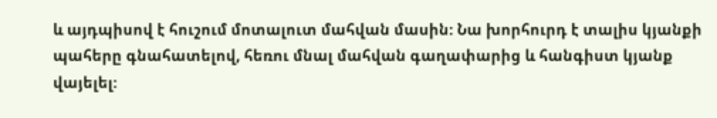և այդպիսով է հուշում մոտալուտ մահվան մասին: Նա խորհուրդ է տալիս կյանքի պահերը գնահատելով, հեռու մնալ մահվան գաղափարից և հանգիստ կյանք վայելել: